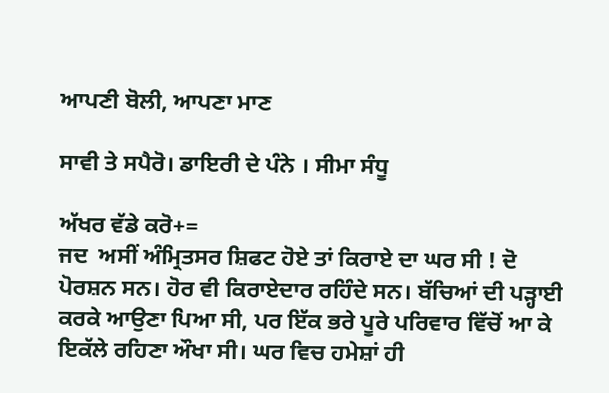ਆਪਣੀ ਬੋਲੀ, ਆਪਣਾ ਮਾਣ

ਸਾਵੀ ਤੇ ਸਪੈਰੋ। ਡਾਇਰੀ ਦੇ ਪੰਨੇ । ਸੀਮਾ ਸੰਧੂ

ਅੱਖਰ ਵੱਡੇ ਕਰੋ+=
ਜਦ  ਅਸੀਂ ਅੰਮ੍ਰਿਤਸਰ ਸ਼ਿਫਟ ਹੋਏ ਤਾਂ ਕਿਰਾਏ ਦਾ ਘਰ ਸੀ ! ਦੋ ਪੋਰਸ਼ਨ ਸਨ। ਹੋਰ ਵੀ ਕਿਰਾਏਦਾਰ ਰਹਿੰਦੇ ਸਨ। ਬੱਚਿਆਂ ਦੀ ਪੜ੍ਹਾਈ ਕਰਕੇ ਆਉਣਾ ਪਿਆ ਸੀ, ਪਰ ਇੱਕ ਭਰੇ ਪੂਰੇ ਪਰਿਵਾਰ ਵਿੱਚੋਂ ਆ ਕੇ ਇਕੱਲੇ ਰਹਿਣਾ ਔਖਾ ਸੀ। ਘਰ ਵਿਚ ਹਮੇਸ਼ਾਂ ਹੀ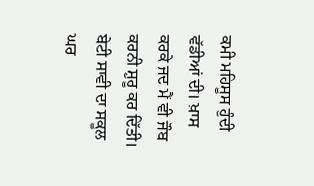ਕਮੀ ਮਹਿਸੂਸ ਹੁੰਦੀ ਵੱਡੀਆਂ ਦੀ। ਖ਼ਾਸ ਕਰਕੇ ਜਦ ਮੈਂ ਵੀ ਜੌਬ ਕਰਨੀ ਸ਼ੁਰੂ ਕਰ ਦਿੱਤੀ।  ਬੇਟੀ ਸਾਵੀ ਦਾ ਸਕੂਲ ਘਰ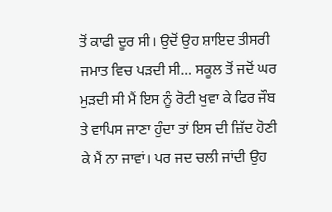ਤੋਂ ਕਾਫੀ ਦੂਰ ਸੀ। ਉਦੋਂ ਉਹ ਸ਼ਾਇਦ ਤੀਸਰੀ ਜਮਾਤ ਵਿਚ ਪੜਦੀ ਸੀ… ਸਕੂਲ ਤੋਂ ਜਦੋਂ ਘਰ ਮੁੜਦੀ ਸੀ ਮੈਂ ਇਸ ਨੂੰ ਰੋਟੀ ਖੁਵਾ ਕੇ ਫਿਰ ਜੌਬ ਤੇ ਵਾਪਿਸ ਜਾਣਾ ਹੁੰਦਾ ਤਾਂ ਇਸ ਦੀ ਜ਼ਿੱਦ ਹੋਣੀ ਕੇ ਮੈਂ ਨਾ ਜਾਵਾਂ। ਪਰ ਜਦ ਚਲੀ ਜਾਂਦੀ ਉਹ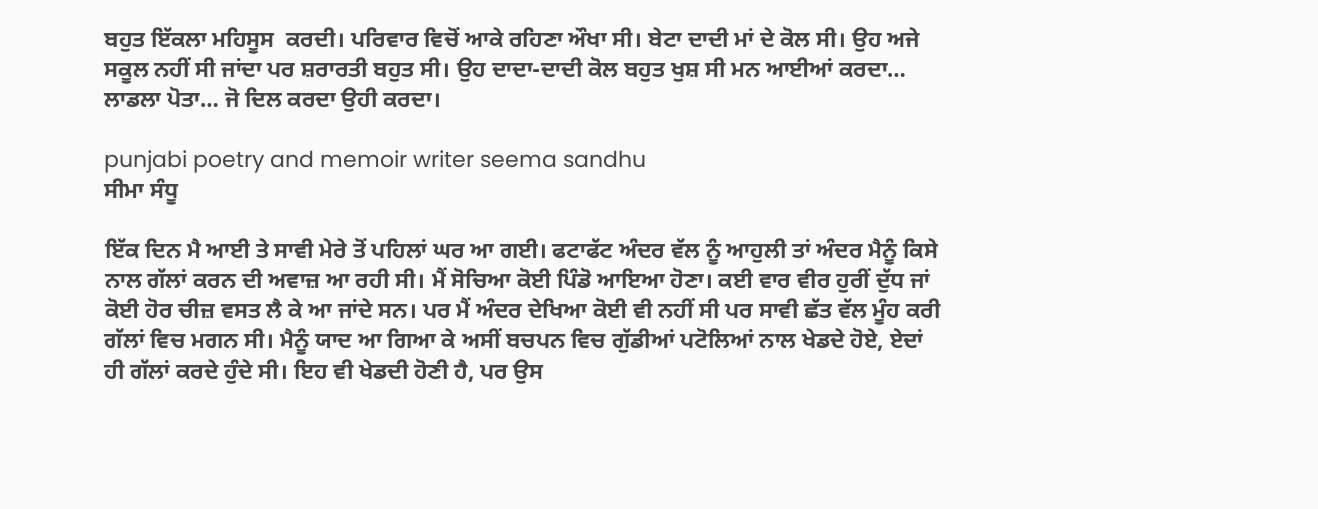ਬਹੁਤ ਇੱਕਲਾ ਮਹਿਸੂਸ  ਕਰਦੀ। ਪਰਿਵਾਰ ਵਿਚੋਂ ਆਕੇ ਰਹਿਣਾ ਔਖਾ ਸੀ। ਬੇਟਾ ਦਾਦੀ ਮਾਂ ਦੇ ਕੋਲ ਸੀ। ਉਹ ਅਜੇ ਸਕੂਲ ਨਹੀਂ ਸੀ ਜਾਂਦਾ ਪਰ ਸ਼ਰਾਰਤੀ ਬਹੁਤ ਸੀ। ਉਹ ਦਾਦਾ-ਦਾਦੀ ਕੋਲ ਬਹੁਤ ਖੁਸ਼ ਸੀ ਮਨ ਆਈਆਂ ਕਰਦਾ… ਲਾਡਲਾ ਪੋਤਾ… ਜੋ ਦਿਲ ਕਰਦਾ ਉਹੀ ਕਰਦਾ।

punjabi poetry and memoir writer seema sandhu
ਸੀਮਾ ਸੰਧੂ

ਇੱਕ ਦਿਨ ਮੈ ਆਈ ਤੇ ਸਾਵੀ ਮੇਰੇ ਤੋਂ ਪਹਿਲਾਂ ਘਰ ਆ ਗਈ। ਫਟਾਫੱਟ ਅੰਦਰ ਵੱਲ ਨੂੰ ਆਹੁਲੀ ਤਾਂ ਅੰਦਰ ਮੈਨੂੰ ਕਿਸੇ ਨਾਲ ਗੱਲਾਂ ਕਰਨ ਦੀ ਅਵਾਜ਼ ਆ ਰਹੀ ਸੀ। ਮੈਂ ਸੋਚਿਆ ਕੋਈ ਪਿੰਡੋ ਆਇਆ ਹੋਣਾ। ਕਈ ਵਾਰ ਵੀਰ ਹੁਰੀਂ ਦੁੱਧ ਜਾਂ ਕੋਈ ਹੋਰ ਚੀਜ਼ ਵਸਤ ਲੈ ਕੇ ਆ ਜਾਂਦੇ ਸਨ। ਪਰ ਮੈਂ ਅੰਦਰ ਦੇਖਿਆ ਕੋਈ ਵੀ ਨਹੀਂ ਸੀ ਪਰ ਸਾਵੀ ਛੱਤ ਵੱਲ ਮੂੰਹ ਕਰੀ ਗੱਲਾਂ ਵਿਚ ਮਗਨ ਸੀ। ਮੈਨੂੰ ਯਾਦ ਆ ਗਿਆ ਕੇ ਅਸੀਂ ਬਚਪਨ ਵਿਚ ਗੁੱਡੀਆਂ ਪਟੋਲਿਆਂ ਨਾਲ ਖੇਡਦੇ ਹੋਏ, ਏਦਾਂ ਹੀ ਗੱਲਾਂ ਕਰਦੇ ਹੁੰਦੇ ਸੀ। ਇਹ ਵੀ ਖੇਡਦੀ ਹੋਣੀ ਹੈ, ਪਰ ਉਸ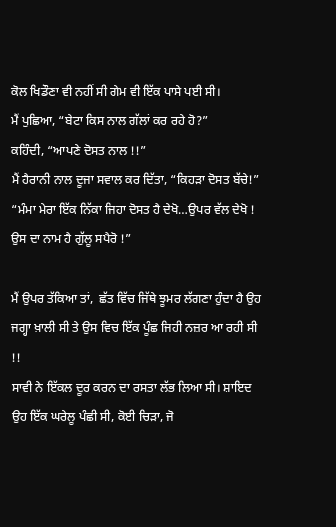ਕੋਲ ਖਿਡੌਣਾ ਵੀ ਨਹੀਂ ਸੀ ਗੇਮ ਵੀ ਇੱਕ ਪਾਸੇ ਪਈ ਸੀ।
ਮੈਂ ਪੁਛਿਆ, “ਬੇਟਾ ਕਿਸ ਨਾਲ ਗੱਲਾਂ ਕਰ ਰਹੇ ਹੋ?”
ਕਹਿੰਦੀ, “ਆਪਣੇ ਦੋਸਤ ਨਾਲ !!”
ਮੈਂ ਹੈਰਾਨੀ ਨਾਲ ਦੂਜਾ ਸਵਾਲ ਕਰ ਦਿੱਤਾ, “ਕਿਹੜਾ ਦੋਸਤ ਬੱਚੇ!”
“ਮੰਮਾ ਮੇਰਾ ਇੱਕ ਨਿੱਕਾ ਜਿਹਾ ਦੋਸਤ ਹੈ ਦੇਖੋ…ਉਪਰ ਵੱਲ ਦੇਖੋ ! ਉਸ ਦਾ ਨਾਮ ਹੈ ਗੁੱਲੂ ਸਪੈਰੋ !”

ਮੈਂ ਉਪਰ ਤੱਕਿਆ ਤਾਂ,  ਛੱਤ ਵਿੱਚ ਜਿੱਥੇ ਝੂਮਰ ਲੱਗਣਾ ਹੁੰਦਾ ਹੈ ਉਹ ਜਗ੍ਹਾ ਖ਼ਾਲੀ ਸੀ ਤੇ ਉਸ ਵਿਚ ਇੱਕ ਪੂੰਛ ਜਿਹੀ ਨਜ਼ਰ ਆ ਰਹੀ ਸੀ !!
ਸਾਵੀ ਨੇ ਇੱਕਲ ਦੂਰ ਕਰਨ ਦਾ ਰਸਤਾ ਲੱਭ ਲਿਆ ਸੀ। ਸ਼ਾਇਦ ਉਹ ਇੱਕ ਘਰੇਲੂ ਪੰਛੀ ਸੀ, ਕੋਈ ਚਿੜਾ, ਜੋ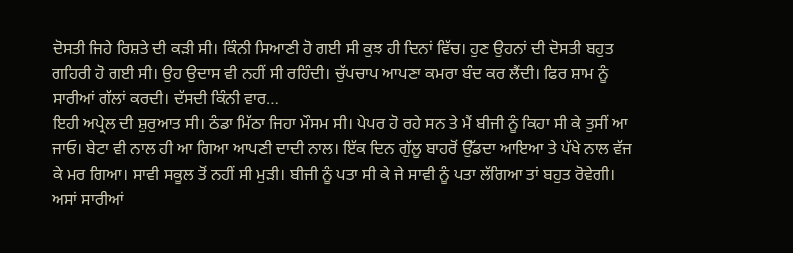ਦੋਸਤੀ ਜਿਹੇ ਰਿਸ਼ਤੇ ਦੀ ਕੜੀ ਸੀ। ਕਿੰਨੀ ਸਿਆਣੀ ਹੋ ਗਈ ਸੀ ਕੁਝ ਹੀ ਦਿਨਾਂ ਵਿੱਚ। ਹੁਣ ਉਹਨਾਂ ਦੀ ਦੋਸਤੀ ਬਹੁਤ ਗਹਿਰੀ ਹੋ ਗਈ ਸੀ। ਉਹ ਉਦਾਸ ਵੀ ਨਹੀਂ ਸੀ ਰਹਿੰਦੀ। ਚੁੱਪਚਾਪ ਆਪਣਾ ਕਮਰਾ ਬੰਦ ਕਰ ਲੈਂਦੀ। ਫਿਰ ਸ਼ਾਮ ਨੂੰ ਸਾਰੀਆਂ ਗੱਲਾਂ ਕਰਦੀ। ਦੱਸਦੀ ਕਿੰਨੀ ਵਾਰ…
ਇਹੀ ਅਪ੍ਰੇਲ ਦੀ ਸ਼ੁਰੁਆਤ ਸੀ। ਠੰਡਾ ਮਿੱਠਾ ਜਿਹਾ ਮੌਸਮ ਸੀ। ਪੇਪਰ ਹੋ ਰਹੇ ਸਨ ਤੇ ਮੈਂ ਬੀਜੀ ਨੂੰ ਕਿਹਾ ਸੀ ਕੇ ਤੁਸੀਂ ਆ ਜਾਓ। ਬੇਟਾ ਵੀ ਨਾਲ ਹੀ ਆ ਗਿਆ ਆਪਣੀ ਦਾਦੀ ਨਾਲ। ਇੱਕ ਦਿਨ ਗੁੱਲੂ ਬਾਹਰੋਂ ਉੱਡਦਾ ਆਇਆ ਤੇ ਪੱਖੇ ਨਾਲ ਵੱਜ ਕੇ ਮਰ ਗਿਆ। ਸਾਵੀ ਸਕੂਲ ਤੋਂ ਨਹੀਂ ਸੀ ਮੁੜੀ। ਬੀਜੀ ਨੂੰ ਪਤਾ ਸੀ ਕੇ ਜੇ ਸਾਵੀ ਨੂੰ ਪਤਾ ਲੱਗਿਆ ਤਾਂ ਬਹੁਤ ਰੋਵੇਗੀ। ਅਸਾਂ ਸਾਰੀਆਂ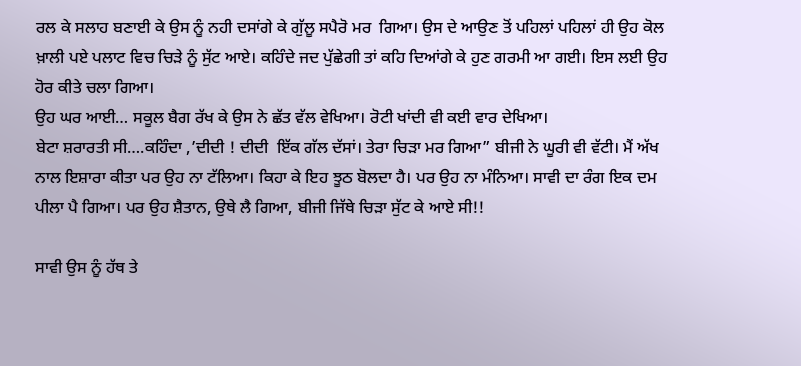ਰਲ ਕੇ ਸਲਾਹ ਬਣਾਈ ਕੇ ਉਸ ਨੂੰ ਨਹੀ ਦਸਾਂਗੇ ਕੇ ਗੁੱਲੂ ਸਪੈਰੋ ਮਰ  ਗਿਆ। ਉਸ ਦੇ ਆਉਣ ਤੋਂ ਪਹਿਲਾਂ ਪਹਿਲਾਂ ਹੀ ਉਹ ਕੋਲ ਖ਼ਾਲੀ ਪਏ ਪਲਾਟ ਵਿਚ ਚਿੜੇ ਨੂੰ ਸੁੱਟ ਆਏ। ਕਹਿੰਦੇ ਜਦ ਪੁੱਛੇਗੀ ਤਾਂ ਕਹਿ ਦਿਆਂਗੇ ਕੇ ਹੁਣ ਗਰਮੀ ਆ ਗਈ। ਇਸ ਲਈ ਉਹ ਹੋਰ ਕੀਤੇ ਚਲਾ ਗਿਆ।
ਉਹ ਘਰ ਆਈ… ਸਕੂਲ ਬੈਗ ਰੱਖ ਕੇ ਉਸ ਨੇ ਛੱਤ ਵੱਲ ਵੇਖਿਆ। ਰੋਟੀ ਖਾਂਦੀ ਵੀ ਕਈ ਵਾਰ ਦੇਖਿਆ।
ਬੇਟਾ ਸ਼ਰਾਰਤੀ ਸੀ….ਕਹਿੰਦਾ ,’ਦੀਦੀ ! ਦੀਦੀ  ਇੱਕ ਗੱਲ ਦੱਸਾਂ। ਤੇਰਾ ਚਿੜਾ ਮਰ ਗਿਆ” ਬੀਜੀ ਨੇ ਘੂਰੀ ਵੀ ਵੱਟੀ। ਮੈਂ ਅੱਖ ਨਾਲ ਇਸ਼ਾਰਾ ਕੀਤਾ ਪਰ ਉਹ ਨਾ ਟੱਲਿਆ। ਕਿਹਾ ਕੇ ਇਹ ਝੂਠ ਬੋਲਦਾ ਹੈ। ਪਰ ਉਹ ਨਾ ਮੰਨਿਆ। ਸਾਵੀ ਦਾ ਰੰਗ ਇਕ ਦਮ ਪੀਲਾ ਪੈ ਗਿਆ। ਪਰ ਉਹ ਸ਼ੈਤਾਨ, ਉਥੇ ਲੈ ਗਿਆ, ਬੀਜੀ ਜਿੱਥੇ ਚਿੜਾ ਸੁੱਟ ਕੇ ਆਏ ਸੀ!!

ਸਾਵੀ ਉਸ ਨੂੰ ਹੱਥ ਤੇ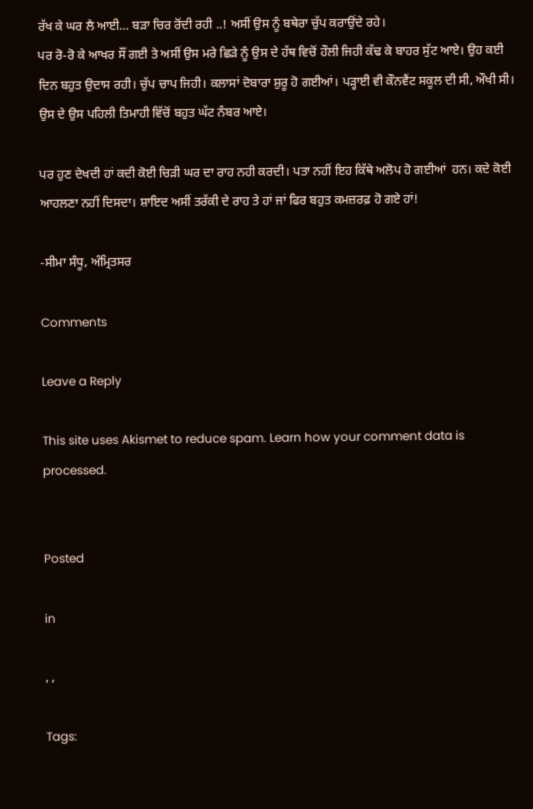ਰੱਖ ਕੇ ਘਰ ਲੈ ਆਈ… ਬੜਾ ਚਿਰ ਰੋਂਦੀ ਰਹੀ ..! ਅਸੀਂ ਉਸ ਨੂੰ ਬਥੇਰਾ ਚੁੱਪ ਕਰਾਉਂਦੇ ਰਹੇ।
ਪਰ ਰੋ-ਰੋ ਕੇ ਆਖਰ ਸੌਂ ਗਈ ਤੇ ਅਸੀਂ ਉਸ ਮਰੇ ਛਿੜੇ ਨੂੰ ਉਸ ਦੇ ਹੱਥ ਵਿਚੋਂ ਹੌਲੀ ਜਿਹੀ ਕੱਢ ਕੇ ਬਾਹਰ ਸੁੱਟ ਆਏ। ਉਹ ਕਈ ਦਿਨ ਬਹੁਤ ਉਦਾਸ ਰਹੀ। ਚੁੱਪ ਚਾਪ ਜਿਹੀ। ਕਲਾਸਾਂ ਦੋਬਾਰਾ ਸ਼ੁਰੂ ਹੋ ਗਈਆਂ। ਪੜ੍ਹਾਈ ਵੀ ਕੌਨਵੈਂਟ ਸਕੂਲ ਦੀ ਸੀ, ਔਖੀ ਸੀ। ਉਸ ਦੇ ਉਸ ਪਹਿਲੀ ਤਿਮਾਹੀ ਵਿੱਚੋਂ ਬਹੁਤ ਘੱਟ ਨੰਬਰ ਆਏ।

ਪਰ ਹੁਣ ਦੇਖਦੀ ਹਾਂ ਕਦੀ ਕੋਈ ਚਿੜੀ ਘਰ ਦਾ ਰਾਹ ਨਹੀ ਕਰਦੀ। ਪਤਾ ਨਹੀਂ ਇਹ ਕਿੱਥੇ ਅਲੋਪ ਹੋ ਗਈਆਂ  ਹਨ। ਕਦੇ ਕੋਈ ਆਹਲਣਾ ਨਹੀਂ ਦਿਸਦਾ। ਸ਼ਾਇਦ ਅਸੀਂ ਤਰੱਕੀ ਦੇ ਰਾਹ ਤੇ ਹਾਂ ਜਾਂ ਫਿਰ ਬਹੁਤ ਕਮਜ਼ਰਫ਼ ਹੋ ਗਏ ਹਾਂ!

-ਸੀਮਾ ਸੰਧੂ, ਅੰਮ੍ਰਿਤਸਰ

Comments

Leave a Reply

This site uses Akismet to reduce spam. Learn how your comment data is processed.


Posted

in

, ,

Tags: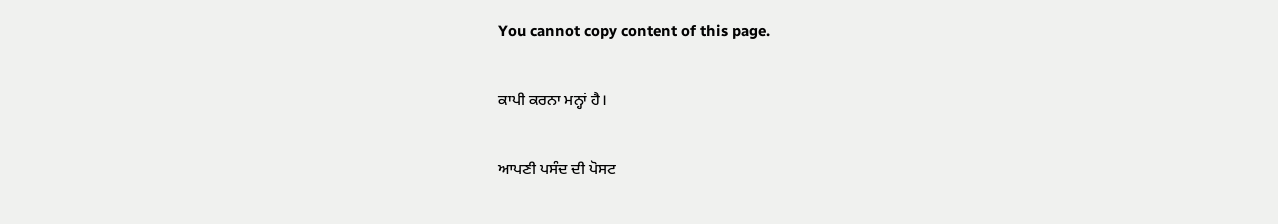You cannot copy content of this page.

ਕਾਪੀ ਕਰਨਾ ਮਨ੍ਹਾਂ ਹੈ।

ਆਪਣੀ ਪਸੰਦ ਦੀ ਪੋਸਟ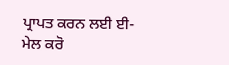ਪ੍ਰਾਪਤ ਕਰਨ ਲਈ ਈ-ਮੇਲ ਕਰੋ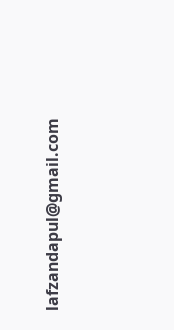lafzandapul@gmail.com